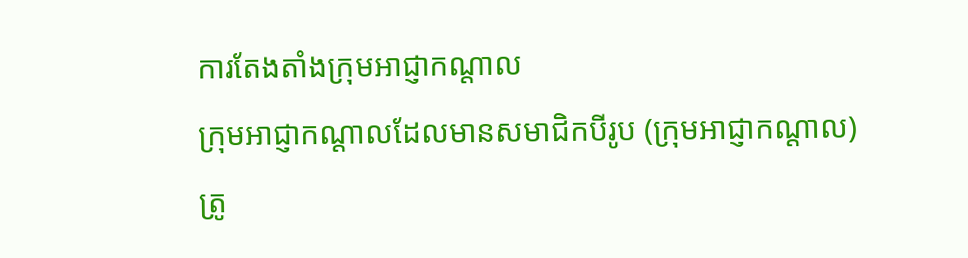ការតែងតាំងក្រុមអាជ្ញាកណ្តាល
ក្រុមអាជ្ញាកណ្តាលដែលមានសមាជិកបីរូប (ក្រុមអាជ្ញាកណ្តាល) ត្រូ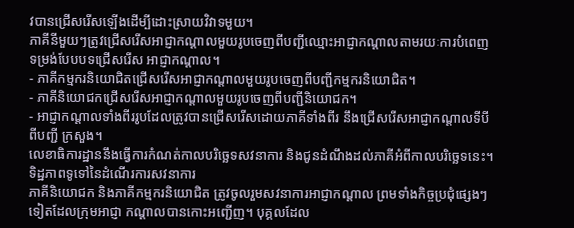វបានជ្រើសរើសឡើងដើម្បីដោះស្រាយវិវាទមួយ។
ភាគីនីមួយៗត្រូវជ្រើសរើសអាជ្ញាកណ្តាលមួយរូបចេញពីបញ្ជីឈ្មោះអាជ្ញាកណ្តាលតាមរយៈការបំពេញទម្រង់បែបបទជ្រើសរើស អាជ្ញាកណ្តាល។
- ភាគីកម្មករនិយោជិតជ្រើសរើសអាជ្ញាកណ្តាលមួយរូបចេញពីបញ្ជីកម្មករនិយោជិត។
- ភាគីនិយោជកជ្រើសរើសអាជ្ញាកណ្តាលមួយរូបចេញពីបញ្ជីនិយោជក។
- អាជ្ញាកណ្តាលទាំងពីររូបដែលត្រូវបានជ្រើសរើសដោយភាគីទាំងពីរ នឹងជ្រើសរើសអាជ្ញាកណ្តាលទីបី ពីបញ្ជី ក្រសួង។
លេខាធិការដ្ឋាននឹងធ្វើការកំណត់កាលបរិច្ឆេទសវនាការ និងជូនដំណឹងដល់ភាគីអំពីកាលបរិច្ឆេទនេះ។
ទិដ្ឋភាពទូទៅនៃដំណើរការសវនាការ
ភាគីនិយោជក និងភាគីកម្មករនិយោជិត ត្រូវចូលរួមសវនាការអាជ្ញាកណ្តាល ព្រមទាំងកិច្ចប្រជុំផ្សេងៗទៀតដែលក្រុមអាជ្ញា កណ្តាលបានកោះអញ្ជើញ។ បុគ្គលដែល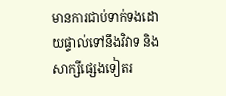មានការជាប់ទាក់ទងដោយផ្ទាល់ទៅនឹងវិវាទ និងសាក្សីផ្សេងទៀតរ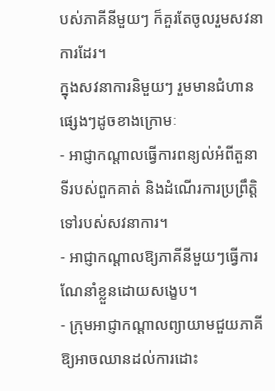បស់ភាគីនីមួយៗ ក៏គួរតែចូលរួមសវនាការដែរ។
ក្នុងសវនាការនិមួយៗ រួមមានជំហានផ្សេងៗដូចខាងក្រោមៈ
- អាជ្ញាកណ្តាលធ្វើការពន្យល់អំពីតួនាទីរបស់ពួកគាត់ និងដំណើរការប្រព្រឹត្តិទៅរបស់សវនាការ។
- អាជ្ញាកណ្តាលឱ្យភាគីនីមួយៗធ្វើការណែនាំខ្លួនដោយសង្ខេប។
- ក្រុមអាជ្ញាកណ្តាលព្យាយាមជួយភាគីឱ្យអាចឈានដល់ការដោះ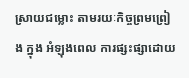ស្រាយជម្លោះ តាមរយៈកិច្ចព្រមព្រៀង ក្នុង អំឡុងពេល ការផ្សះផ្សាដោយ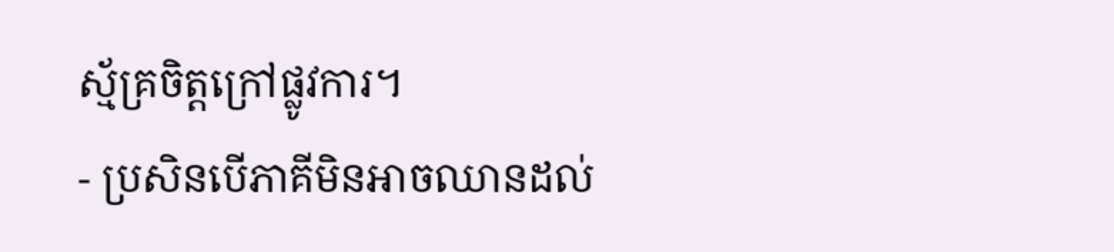ស្ម័គ្រចិត្តក្រៅផ្លូវការ។
- ប្រសិនបើភាគីមិនអាចឈានដល់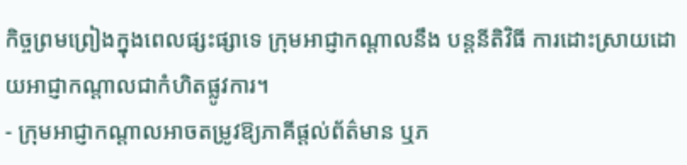កិច្ចព្រមព្រៀងក្នុងពេលផ្សះផ្សាទេ ក្រុមអាជ្ញាកណ្តាលនឹង បន្តនីតិវិធី ការដោះស្រាយដោយអាជ្ញាកណ្តាលជាកំហិតផ្លូវការ។
- ក្រុមអាជ្ញាកណ្តាលអាចតម្រូវឱ្យភាគីផ្តល់ព័ត៌មាន ឬភ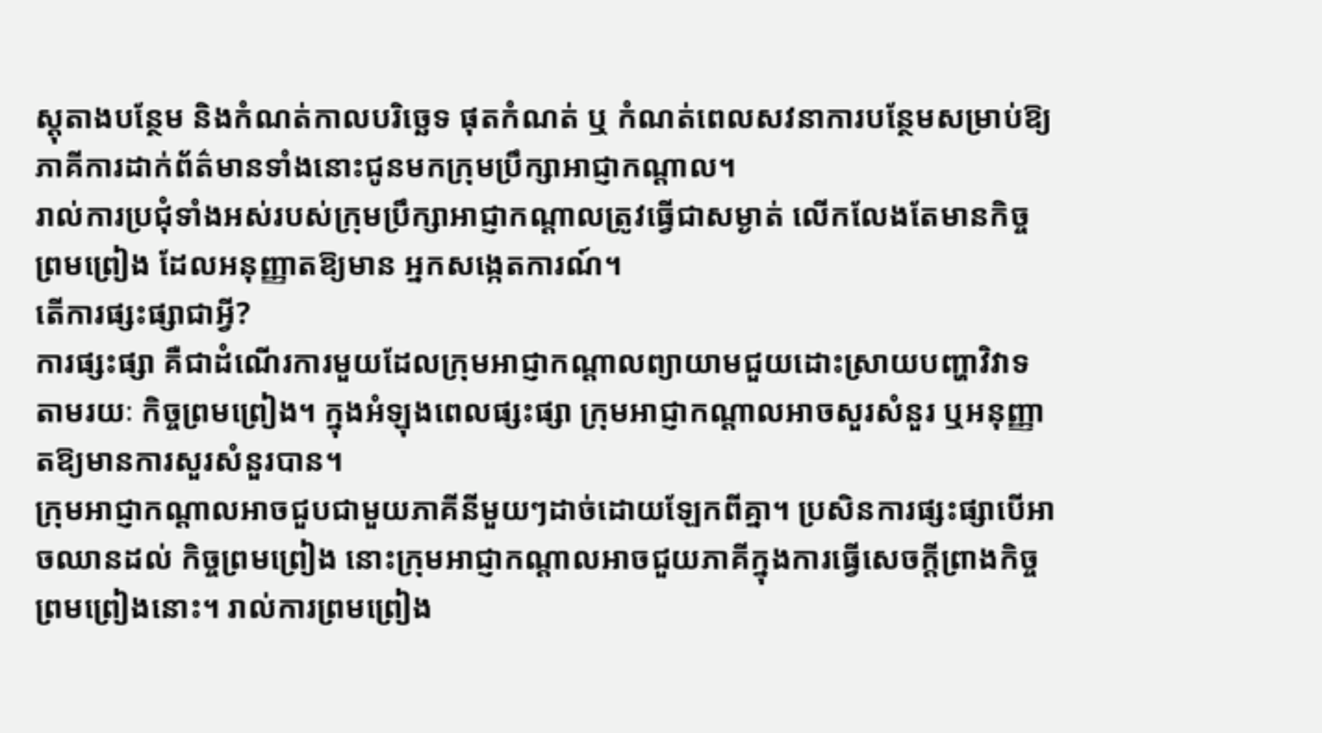ស្តុតាងបន្ថែម និងកំណត់កាលបរិច្ឆេទ ផុតកំណត់ ឬ កំណត់ពេលសវនាការបន្ថែមសម្រាប់ឱ្យភាគីការដាក់ព័ត៌មានទាំងនោះជូនមកក្រុមប្រឹក្សាអាជ្ញាកណ្តាល។
រាល់ការប្រជុំទាំងអស់របស់ក្រុមប្រឹក្សាអាជ្ញាកណ្តាលត្រូវធ្វើជាសម្ងាត់ លើកលែងតែមានកិច្ចព្រមព្រៀង ដែលអនុញ្ញាតឱ្យមាន អ្នកសង្កេតការណ៍។
តើការផ្សះផ្សាជាអ្វី?
ការផ្សះផ្សា គឺជាដំណើរការមួយដែលក្រុមអាជ្ញាកណ្តាលព្យាយាមជួយដោះស្រាយបញ្ហាវិវាទតាមរយៈ កិច្ចព្រមព្រៀង។ ក្នុងអំឡុងពេលផ្សះផ្សា ក្រុមអាជ្ញាកណ្តាលអាចសួរសំនួរ ឬអនុញ្ញាតឱ្យមានការសួរសំនួរបាន។
ក្រុមអាជ្ញាកណ្តាលអាចជួបជាមួយភាគីនីមួយៗដាច់ដោយឡែកពីគ្នា។ ប្រសិនការផ្សះផ្សាបើអាចឈានដល់ កិច្ចព្រមព្រៀង នោះក្រុមអាជ្ញាកណ្តាលអាចជួយភាគីក្នុងការធ្វើសេចក្តីព្រាងកិច្ចព្រមព្រៀងនោះ។ រាល់ការព្រមព្រៀង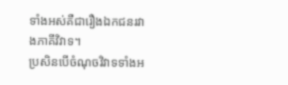ទាំងអស់គឺជារឿងឯកជនរវាងភាគីវិវាទ។
ប្រសិនបើចំណុចវិវាទទាំងអ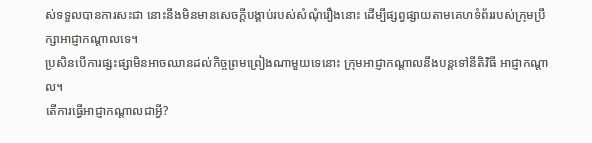ស់ទទួលបានការសះជា នោះនឹងមិនមានសេចក្តីបង្គាប់របស់សំណុំរឿងនោះ ដើម្បីផ្សព្វផ្សាយតាមគេហទំព័ររបស់ក្រុមប្រឹក្សាអាជ្ញាកណ្តាលទេ។
ប្រសិនបើការផ្សះផ្សាមិនអាចឈានដល់កិច្ចព្រមព្រៀងណាមួយទេនោះ ក្រុមអាជ្ញាកណ្តាលនឹងបន្តទៅនីតិវិធី អាជ្ញាកណ្តាល។
តើការធ្វើអាជ្ញាកណ្តាលជាអ្វី?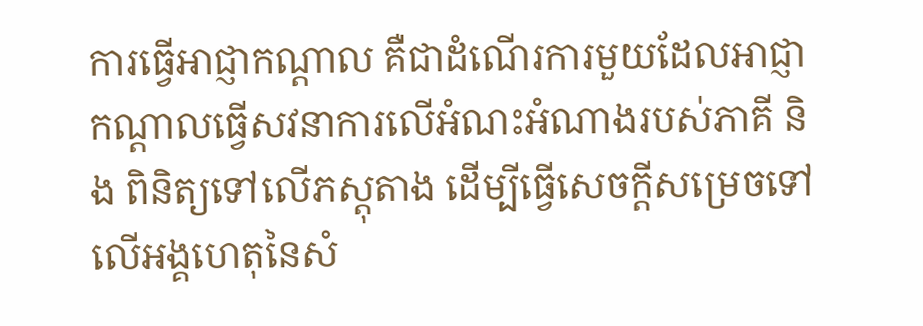ការធ្វើអាជ្ញាកណ្តាល គឺជាដំណើរការមួយដែលអាជ្ញាកណ្តាលធ្វើសវនាការលើអំណះអំណាងរបស់ភាគី និង ពិនិត្យទៅលើភស្តុតាង ដើម្បីធ្វើសេចក្តីសម្រេចទៅលើអង្គហេតុនៃសំ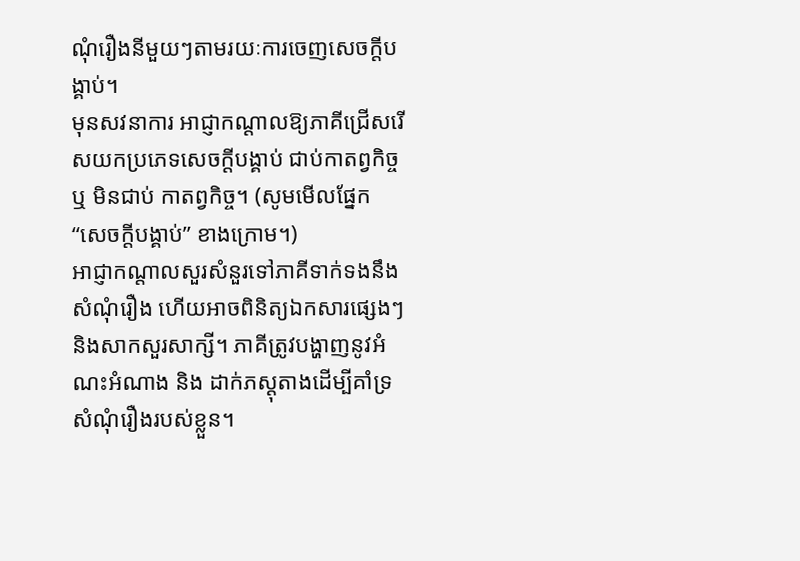ណុំរឿងនីមួយៗតាមរយៈការចេញសេចក្តីបង្គាប់។
មុនសវនាការ អាជ្ញាកណ្តាលឱ្យភាគីជ្រើសរើសយកប្រភេទសេចក្តីបង្គាប់ ជាប់កាតព្វកិច្ច ឬ មិនជាប់ កាតព្វកិច្ច។ (សូមមើលផ្នែក “សេចក្តីបង្គាប់” ខាងក្រោម។)
អាជ្ញាកណ្តាលសួរសំនួរទៅភាគីទាក់ទងនឹងសំណុំរឿង ហើយអាចពិនិត្យឯកសារផ្សេងៗ និងសាកសួរសាក្សី។ ភាគីត្រូវបង្ហាញនូវអំណះអំណាង និង ដាក់ភស្តុតាងដើម្បីគាំទ្រសំណុំរឿងរបស់ខ្លួន។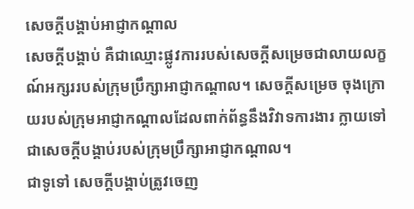សេចក្តីបង្គាប់អាជ្ញាកណ្តាល
សេចក្តីបង្គាប់ គឺជាឈ្មោះផ្លូវការរបស់សេចក្តីសម្រេចជាលាយលក្ខណ៍អក្សររបស់ក្រុមប្រឹក្សាអាជ្ញាកណ្តាល។ សេចក្តីសម្រេច ចុងក្រោយរបស់ក្រុមអាជ្ញាកណ្តាលដែលពាក់ព័ន្ធនឹងវិវាទការងារ ក្លាយទៅជាសេចក្តីបង្គាប់របស់ក្រុមប្រឹក្សាអាជ្ញាកណ្តាល។
ជាទូទៅ សេចក្តីបង្គាប់ត្រូវចេញ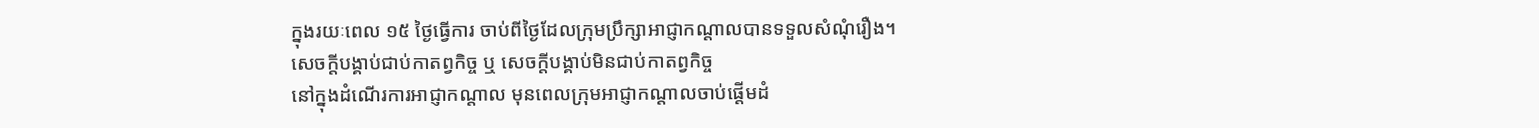ក្នុងរយៈពេល ១៥ ថ្ងៃធ្វើការ ចាប់ពីថ្ងៃដែលក្រុមប្រឹក្សាអាជ្ញាកណ្តាលបានទទួលសំណុំរឿង។
សេចក្តីបង្គាប់ជាប់កាតព្វកិច្ច ឬ សេចក្តីបង្គាប់មិនជាប់កាតព្វកិច្ច
នៅក្នុងដំណើរការអាជ្ញាកណ្តាល មុនពេលក្រុមអាជ្ញាកណ្តាលចាប់ផ្តើមដំ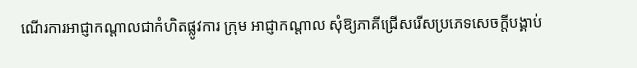ណើរការអាជ្ញាកណ្តាលជាកំហិតផ្លូវការ ក្រុម អាជ្ញាកណ្តាល សុំឱ្យភាគីជ្រើសរើសប្រភេទសេចក្តីបង្គាប់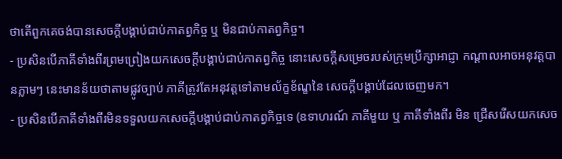ថាតើពួកគេចង់បានសេចក្តីបង្គាប់ជាប់កាតព្វកិច្ច ឬ មិនជាប់កាតព្វកិច្ច។
- ប្រសិនបើភាគីទាំងពីរព្រមព្រៀងយកសេចក្តីបង្គាប់ជាប់កាតព្វកិច្ច នោះសេចក្តីសម្រេចរបស់ក្រុមប្រឹក្សាអាជ្ញា កណ្តាលអាចអនុវត្តបានភ្លាមៗ នេះមានន័យថាតាមផ្លូវច្បាប់ ភាគីត្រូវតែអនុវត្តទៅតាមល័ក្ខខ័ណ្ខនៃ សេចក្តីបង្គាប់ដែលចេញមក។
- ប្រសិនបើភាគីទាំងពីរមិនទទួលយកសេចក្តីបង្គាប់ជាប់កាតព្វកិច្ចទេ (ឧទាហរណ៍ ភាគីមួយ ឬ ភាគីទាំងពីរ មិន ជ្រើសរើសយកសេច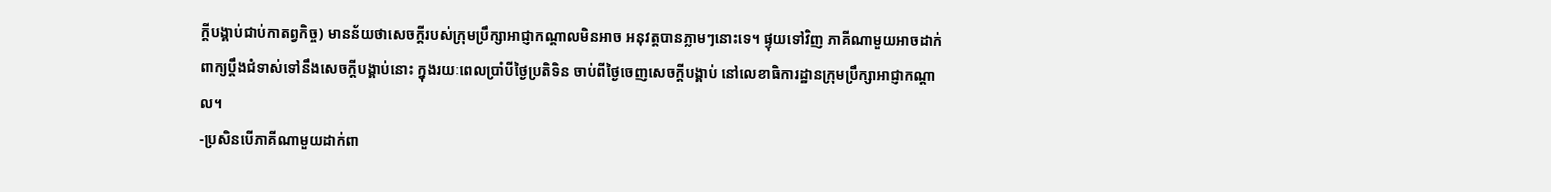ក្តីបង្គាប់ជាប់កាតព្វកិច្ច) មានន័យថាសេចក្តីរបស់ក្រុមប្រឹក្សាអាជ្ញាកណ្តាលមិនអាច អនុវត្តបានភ្លាមៗនោះទេ។ ផ្ទុយទៅវិញ ភាគីណាមួយអាចដាក់ពាក្យប្តឹងជំទាស់ទៅនឹងសេចក្តីបង្គាប់នោះ ក្នុងរយៈពេលប្រាំបីថ្ងៃប្រតិទិន ចាប់ពីថ្ងៃចេញសេចក្តីបង្គាប់ នៅលេខាធិការដ្ឋានក្រុមប្រឹក្សាអាជ្ញាកណ្តាល។
-ប្រសិនបើភាគីណាមួយដាក់ពា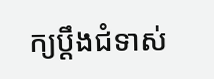ក្យប្តឹងជំទាស់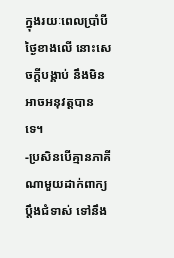ក្នុងរយៈពេលប្រាំបីថ្ងៃខាងលើ នោះសេចក្តីបង្គាប់ នឹងមិន អាចអនុវត្តបានទេ។
-ប្រសិនបើគ្មានភាគីណាមួយដាក់ពាក្យប្តឹងជំទាស់ ទៅនឹង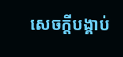សេចក្តីបង្គាប់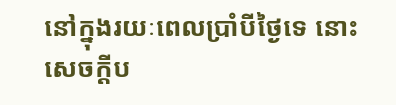នៅក្នុងរយៈពេលប្រាំបីថ្ងៃទេ នោះ សេចក្តីប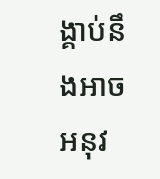ង្គាប់នឹងអាចអនុវ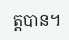ត្តបាន។